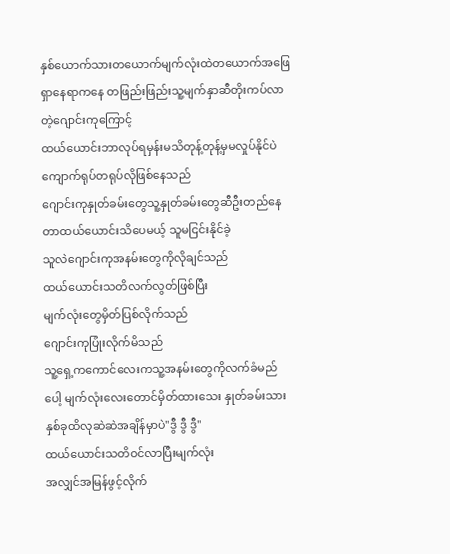နှစ်ယောက်သားတယောက်မျက်လုံးထဲတယောက်အဖြေရှာနေရာကနေ တဖြည်းဖြည်းသူ့မျက်နှာဆီတိုးကပ်လာတဲ့ဂျောင်းကုကြောင့်
ထယ်ယောင်းဘာလုပ်ရမှန်းမသိတုန့်တုန့်မှမလှုပ်နိုင်ပဲကျောက်ရုပ်တရုပ်လိုဖြစ်နေသည်
ဂျောင်းကုနှုတ်ခမ်းတွေသူ့နှုတ်ခမ်းတွေဆီဦးတည်နေတာထယ်ယောင်းသိပေမယ့် သူမငြင်းနိုင်ခဲ့
သူလဲဂျောင်းကုအနမ်းတွေကိုလိုချင်သည်
ထယ်ယောင်းသတိလက်လွတ်ဖြစ်ပြီး
မျက်လုံးတွေမှိတ်ပြစ်လိုက်သည်
ဂျောင်းကုပြုံးလိုက်မိသည်
သူ့ရှေ့ကကောင်လေးကသူ့အနမ်းတွေကိုလက်ခံမည်ပေါ့ မျက်လုံးလေးတောင်မှိတ်ထားသေး နှုတ်ခမ်းသားနှစ်ခုထိလုဆဲဆဲအချိန်မှာပဲ"ဒွီ ဒွီ ဒွီ"
ထယ်ယောင်းသတိဝင်လာပြီးမျက်လုံး
အလျှင်အမြန်ဖွင့်လိုက်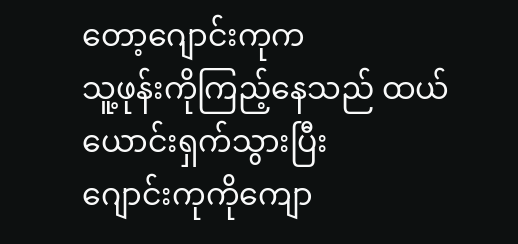တော့ဂျောင်းကုက
သူ့ဖုန်းကိုကြည့်နေသည် ထယ်ယောင်းရှက်သွားပြီး
ဂျောင်းကုကိုကျော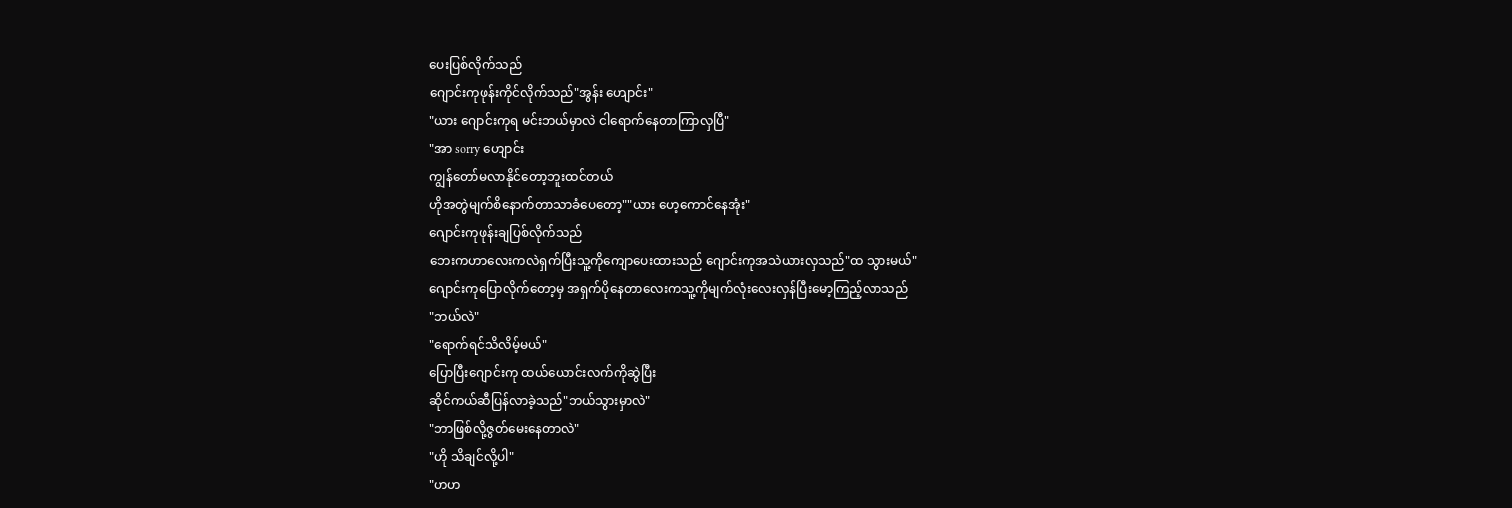ပေးပြစ်လိုက်သည်
ဂျောင်းကုဖုန်းကိုင်လိုက်သည်"အွန်း ဟျောင်း"
"ယား ဂျောင်းကုရ မင်းဘယ်မှာလဲ ငါရောက်နေတာကြာလှပြီ"
"အာ sorry ဟျောင်း
ကျွန်တော်မလာနိုင်တော့ဘူးထင်တယ်
ဟိုအတွဲမျက်စိနောက်တာသာခံပေတော့""ယား ဟေ့ကောင်နေအုံး"
ဂျောင်းကုဖုန်းချပြစ်လိုက်သည်
ဘေးကဟာလေးကလဲရှက်ပြီးသူ့ကိုကျောပေးထားသည် ဂျောင်းကုအသဲယားလှသည်"ထ သွားမယ်"
ဂျောင်းကုပြောလိုက်တော့မှ အရှက်ပိုနေတာလေးကသူ့ကိုမျက်လုံးလေးလှန်ပြီးမော့ကြည့်လာသည်
"ဘယ်လဲ"
"ရောက်ရင်သိလိမ့်မယ်"
ပြောပြီးဂျောင်းကု ထယ်ယောင်းလက်ကိုဆွဲပြီး
ဆိုင်ကယ်ဆီပြန်လာခဲ့သည်"ဘယ်သွားမှာလဲ"
"ဘာဖြစ်လို့ဇွတ်မေးနေတာလဲ"
"ဟို သိချင်လို့ပါ"
"ဟဟ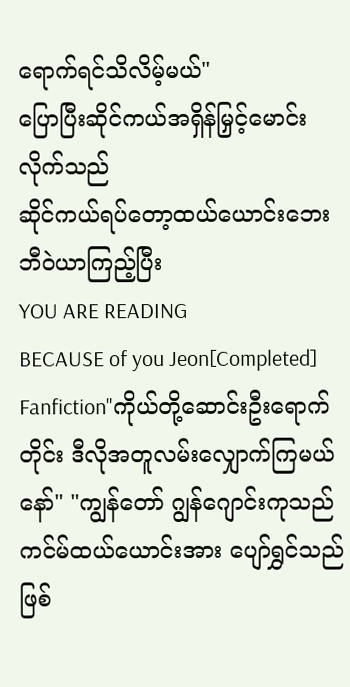ရောက်ရင်သိလိမ့်မယ်"
ပြောပြီးဆိုင်ကယ်အရှိန်မြှင့်မောင်းလိုက်သည်
ဆိုင်ကယ်ရပ်တော့ထယ်ယောင်းဘေးဘီဝဲယာကြည့်ပြီး
YOU ARE READING
BECAUSE of you Jeon[Completed]
Fanfiction"ကိုယ်တို့ဆောင်းဦးရောက်တိုင်း ဒီလိုအတူလမ်းလျှောက်ကြမယ်နော်" "ကျွန်တော် ဂျွန်ဂျောင်းကုသည် ကင်မ်ထယ်ယောင်းအား ပျော်ရွှင်သည်ဖြစ်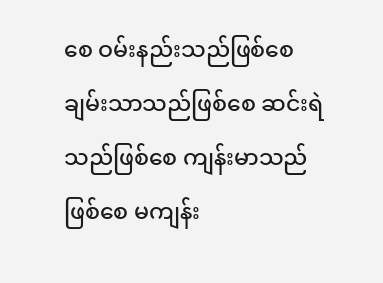စေ ဝမ်းနည်းသည်ဖြစ်စေ ချမ်းသာသည်ဖြစ်စေ ဆင်းရဲသည်ဖြစ်စေ ကျန်းမာသည်ဖြစ်စေ မကျန်း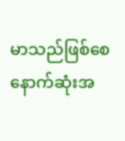မာသည်ဖြစ်စေ နောက်ဆုံးအ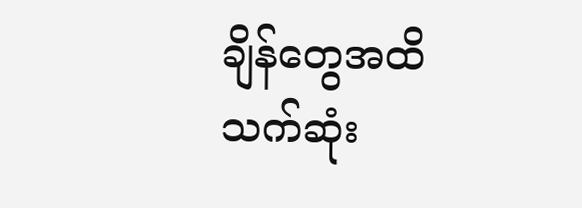ချိန်တွေအထိသက်ဆုံး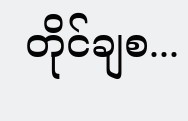တိုင်ချစ...